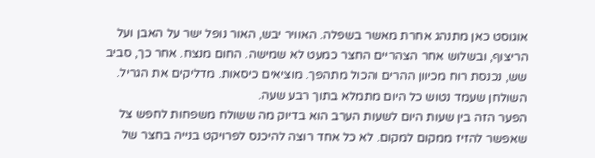אוגוסט כאן מתנהג אחרת מאשר בשפלה. האוויר יבש, האור נופל ישר על האבן ועל הריצוף, ובשלוש אחר הצהריים החצר כמעט לא שמישה. החום מנצח. אחר כך, סביב שש, נכנסת רוח מכיוון ההרים והכול מתהפך. מוציאים כיסאות. מדליקים את הגריל. השולחן שעמד נטוש כל היום מתמלא בתוך רבע שעה.
הפער הזה בין שעות היום לשעות הערב הוא בדיוק מה ששולח משפחות לחפש צל שאפשר להזיז ממקום למקום. לא כל אחד רוצה להיכנס לפרויקט בנייה בחצר של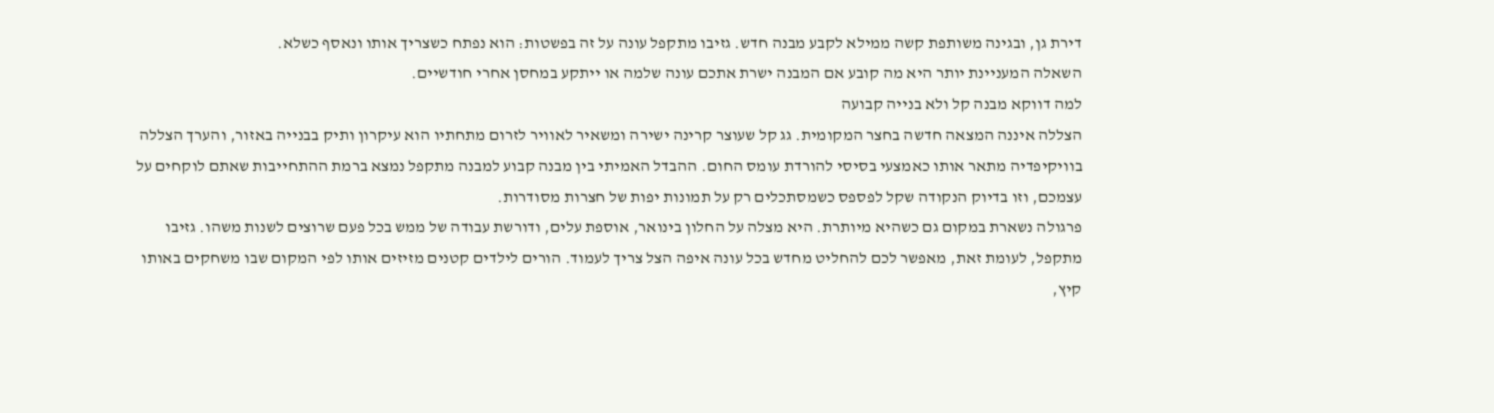דירת גן, ובגינה משותפת קשה ממילא לקבע מבנה חדש. גזיבו מתקפל עונה על זה בפשטות: הוא נפתח כשצריך אותו ונאסף כשלא.
השאלה המעניינת יותר היא מה קובע אם המבנה ישרת אתכם עונה שלמה או ייתקע במחסן אחרי חודשיים.
למה דווקא מבנה קל ולא בנייה קבועה
הצללה איננה המצאה חדשה בחצר המקומית. גג קל שעוצר קרינה ישירה ומשאיר לאוויר לזרום מתחתיו הוא עיקרון ותיק בבנייה באזור, והערך הצללה בוויקיפדיה מתאר אותו כאמצעי בסיסי להורדת עומס החום. ההבדל האמיתי בין מבנה קבוע למבנה מתקפל נמצא ברמת ההתחייבות שאתם לוקחים על עצמכם, וזו בדיוק הנקודה שקל לפספס כשמסתכלים רק על תמונות יפות של חצרות מסודרות.
פרגולה נשארת במקום גם כשהיא מיותרת. היא מצלה על החלון בינואר, אוספת עלים, ודורשת עבודה של ממש בכל פעם שרוצים לשנות משהו. גזיבו מתקפל, לעומת זאת, מאפשר לכם להחליט מחדש בכל עונה איפה הצל צריך לעמוד. הורים לילדים קטנים מזיזים אותו לפי המקום שבו משחקים באותו קיץ,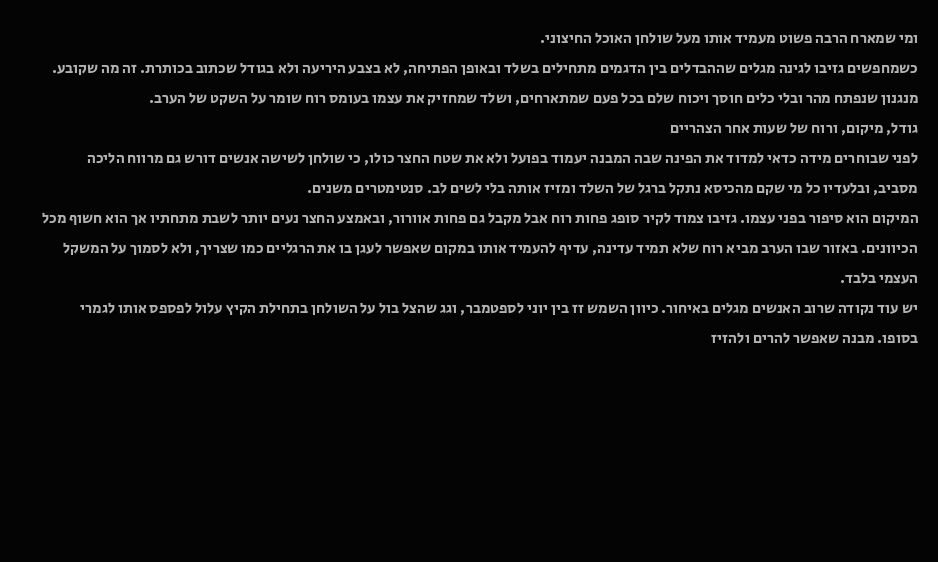ומי שמארח הרבה פשוט מעמיד אותו מעל שולחן האוכל החיצוני.
כשמחפשים גזיבו לגינה מגלים שההבדלים בין הדגמים מתחילים בשלד ובאופן הפתיחה, לא בצבע היריעה ולא בגודל שכתוב בכותרת. זה מה שקובע. מנגנון שנפתח מהר ובלי כלים חוסך ויכוח שלם בכל פעם שמתארחים, ושלד שמחזיק את עצמו בעומס רוח שומר על השקט של הערב.
גודל, מיקום, ורוח של שעות אחר הצהריים
לפני שבוחרים מידה כדאי למדוד את הפינה שבה המבנה יעמוד בפועל ולא את שטח החצר כולו, כי שולחן לשישה אנשים דורש גם מרווח הליכה מסביב, ובלעדיו כל מי שקם מהכיסא נתקל ברגל של השלד ומזיז אותה בלי לשים לב. סנטימטרים משנים.
המיקום הוא סיפור בפני עצמו. גזיבו צמוד לקיר סופג פחות רוח אבל מקבל גם פחות אוורור, ובאמצע החצר נעים יותר לשבת מתחתיו אך הוא חשוף מכל הכיוונים. באזור שבו הערב מביא רוח שלא תמיד עדינה, עדיף להעמיד אותו במקום שאפשר לעגן בו את הרגליים כמו שצריך, ולא לסמוך על המשקל העצמי בלבד.
יש עוד נקודה שרוב האנשים מגלים באיחור. כיוון השמש זז בין יוני לספטמבר, וגג שהצל בול על השולחן בתחילת הקיץ עלול לפספס אותו לגמרי בסופו. מבנה שאפשר להרים ולהזיז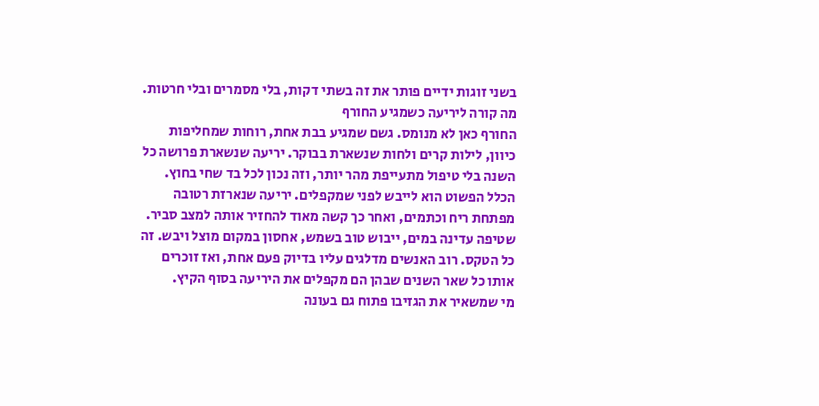בשני זוגות ידיים פותר את זה בשתי דקות, בלי מסמרים ובלי חרטות.
מה קורה ליריעה כשמגיע החורף
החורף כאן לא מנומס. גשם שמגיע בבת אחת, רוחות שמחליפות כיוון, לילות קרים ולחות שנשארת בבוקר. יריעה שנשארת פרושה כל השנה בלי טיפול מתעייפת מהר יותר, וזה נכון לכל בד שחי בחוץ.
הכלל הפשוט הוא לייבש לפני שמקפלים. יריעה שנארזת רטובה מפתחת ריח וכתמים, ואחר כך קשה מאוד להחזיר אותה למצב סביר. שטיפה עדינה במים, ייבוש טוב בשמש, אחסון במקום מוצל ויבש. זה כל הטקס. רוב האנשים מדלגים עליו בדיוק פעם אחת, ואז זוכרים אותו כל שאר השנים שבהן הם מקפלים את היריעה בסוף הקיץ.
מי שמשאיר את הגזיבו פתוח גם בעונה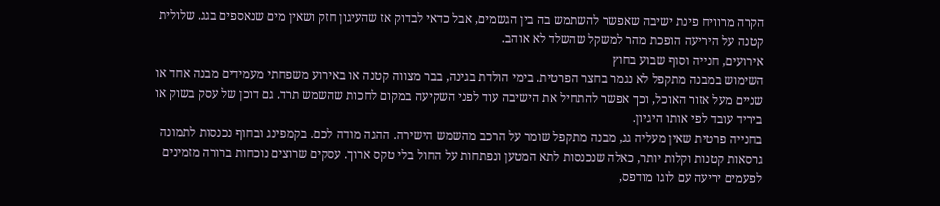הקרה מרוויח פינת ישיבה שאפשר להשתמש בה בין הגשמים, אבל כדאי לבדוק אז שהעיגון חזק ושאין מים שנאספים בגג. שלולית קטנה על היריעה הופכת מהר למשקל שהשלד לא אוהב.
אירועים, חנייה וסוף שבוע בחוץ
השימוש במבנה מתקפל לא נגמר בחצר הפרטית. בימי הולדת בגינה, בבר מצווה קטנה או באירוע משפחתי מעמידים מבנה אחד או שניים מעל אזור האוכל, וכך אפשר להתחיל את הישיבה עוד לפני השקיעה במקום לחכות שהשמש תרד. גם דוכן של עסק בשוק או ביריד עובד לפי אותו היגיון.
בחנייה פרטית שאין מעליה גג, מבנה מתקפל שומר על הרכב מהשמש הישירה. ההגה מודה לכם. בקמפינג ובחוף נכנסות לתמונה גרסאות קטנות וקלות יותר, כאלה שנכנסות לתא המטען ונפתחות על החול בלי טקס ארוך. עסקים שרוצים נוכחות ברורה מזמינים לפעמים יריעה עם לוגו מודפס,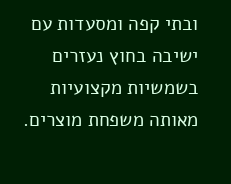ובתי קפה ומסעדות עם ישיבה בחוץ נעזרים בשמשיות מקצועיות מאותה משפחת מוצרים.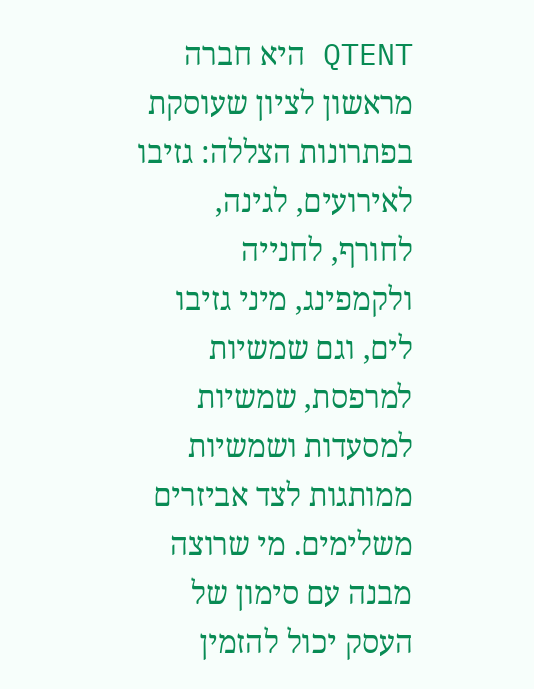QTENT היא חברה מראשון לציון שעוסקת בפתרונות הצללה: גזיבו לאירועים, לגינה, לחורף, לחנייה ולקמפינג, מיני גזיבו לים, וגם שמשיות למרפסת, שמשיות למסעדות ושמשיות ממותגות לצד אביזרים משלימים. מי שרוצה מבנה עם סימון של העסק יכול להזמין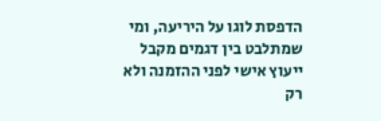הדפסת לוגו על היריעה, ומי שמתלבט בין דגמים מקבל ייעוץ אישי לפני ההזמנה ולא רק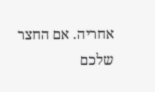אחריה. אם החצר שלכם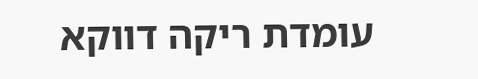עומדת ריקה דווקא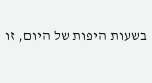בשעות היפות של היום, זו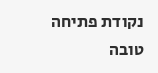נקודת פתיחה טובה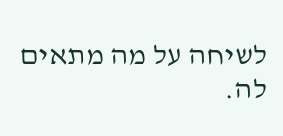לשיחה על מה מתאים לה.